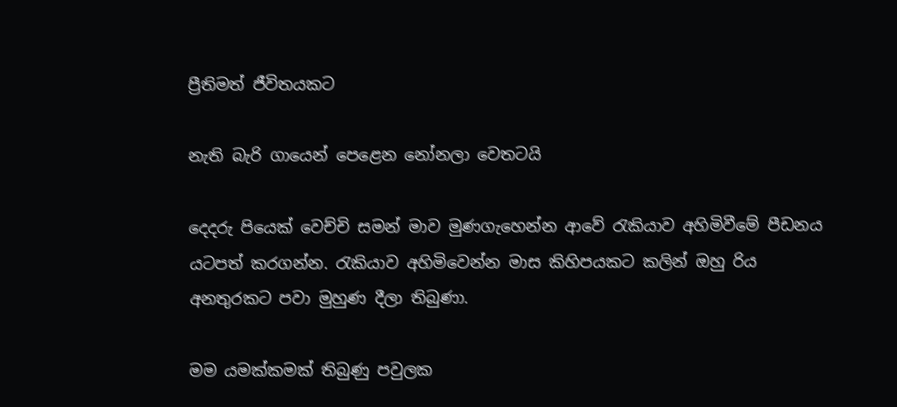ප්‍රීතිමත් ජීවිතයකට

නැති බැරි ගායෙන් පෙළෙන නෝනලා වෙතටයි

දෙදරු පියෙක් වෙච්චි සමන් මාව මුණගැහෙන්න ආවේ රැකියාව අහිමිවීමේ පීඩනය යටපත් කරගන්න. රැකියාව අහිමිවෙන්න මාස කිහිපයකට කලින් ඔහු රිය අනතුරකට පවා මුහුණ දීලා තිබුණා.

මම යමක්කමක් තිබුණු පවුලක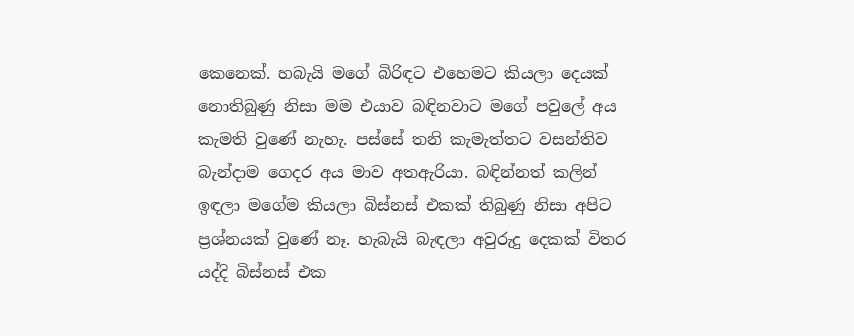කෙනෙක්. හබැයි මගේ බිරිඳට එහෙමට කියලා දෙයක් නොතිබුණු නිසා මම එයාව බඳිනවාට මගේ පවුලේ අය කැමති වුණේ නැහැ. පස්සේ තනි කැමැත්තට වසන්තිව බැන්දාම ගෙදර අය මාව අතඇරියා. බඳින්නත් කලින් ඉඳලා මගේම කියලා බිස්නස් එකක් තිබුණු නිසා අපිට ප්‍රශ්නයක් වුණේ නෑ. හැබැයි බැඳලා අවුරුදු දෙකක් විතර යද්දි බිස්නස් එක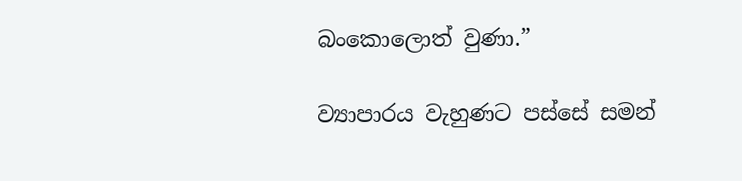බංකොලොත් වුණා.”

ව්‍යාපාරය වැහුණට පස්සේ සමන්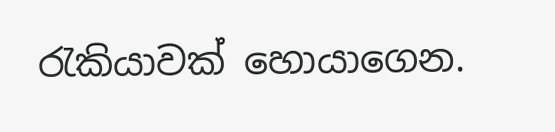රැකියාවක් හොයාගෙන.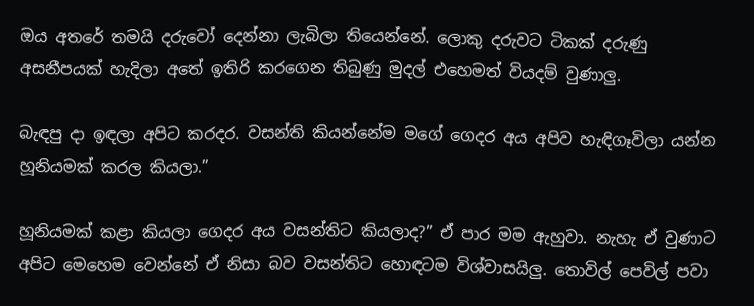ඔය අතරේ තමයි දරුවෝ දෙන්නා ලැබිලා තියෙන්නේ. ලොකු දරුවට ටිකක් දරුණු අසනීපයක් හැදිලා අතේ ඉතිරි කරගෙන තිබුණු මුදල් එහෙමත් වියදම් වුණාලු.

බැඳපු දා ඉඳලා අපිට කරදර. වසන්ති කියන්නේම මගේ ගෙදර අය අපිව හැඳිගෑවිලා යන්න හූනියමක් කරල කියලා.”

හූනියමක් කළා කියලා ගෙදර අය වසන්තිට කියලාද?” ඒ පාර මම ඇහුවා. නැහැ ඒ වුණාට අපිට මෙහෙම වෙන්නේ ඒ නිසා බව වසන්තිට හොඳටම විශ්වාසයිලු. තොවිල් පෙවිල් පවා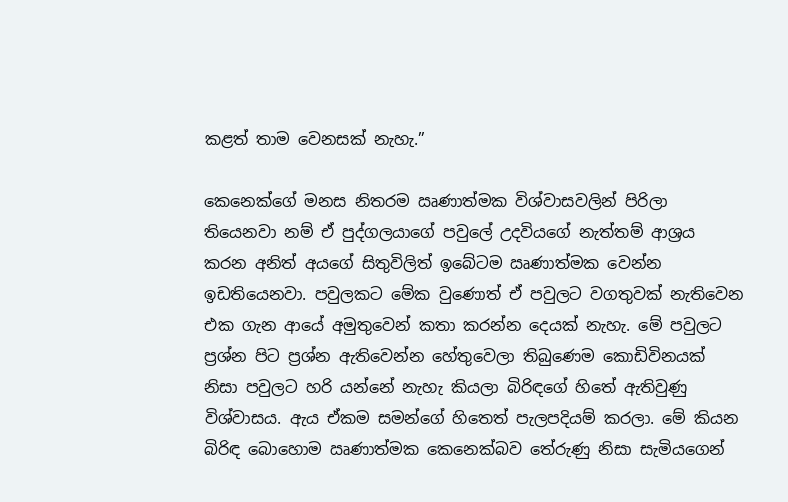කළත් තාම වෙනසක් නැහැ.”

කෙනෙක්ගේ මනස නිතරම ඍණාත්මක විශ්වාසවලින් පිරිලා තියෙනවා නම් ඒ පුද්ගලයාගේ පවුලේ උදවියගේ නැත්තම් ආශ්‍රය කරන අනිත් අයගේ සිතුවිලිත් ඉබේටම ඍණාත්මක වෙන්න ඉඩතියෙනවා. පවුලකට මේක වුණොත් ඒ පවුලට වගතුවක් නැතිවෙන එක ගැන ආයේ අමුතුවෙන් කතා කරන්න දෙයක් නැහැ. මේ පවුලට ප්‍රශ්න පිට ප්‍රශ්න ඇතිවෙන්න හේතුවෙලා තිබුණෙම කොඩිවිනයක් නිසා පවුලට හරි යන්නේ නැහැ කියලා බිරිඳගේ හිතේ ඇතිවුණු විශ්වාසය. ඇය ඒකම සමන්ගේ හිතෙත් පැලපදියම් කරලා. මේ කියන බිරිඳ බොහොම ඍණාත්මක කෙනෙක්බව තේරුණු නිසා සැමියගෙන්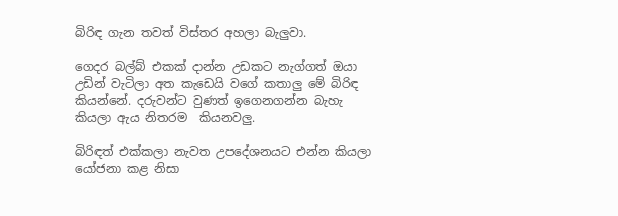බිරිඳ ගැන තවත් විස්තර අහලා බැලුවා.

ගෙදර බල්බ් එකක් දාන්න උඩකට නැග්ගත් ඔයා උඩින් වැටිලා අත කැඩෙයි වගේ කතාලු මේ බිරිඳ කියන්නේ. දරුවන්ට වුණත් ඉගෙනගන්න බැහැ කියලා ඇය නිතරම  කියනවලු.

බිරිඳත් එක්කලා නැවත උපදේශනයට එන්න කියලා යෝජනා කළ නිසා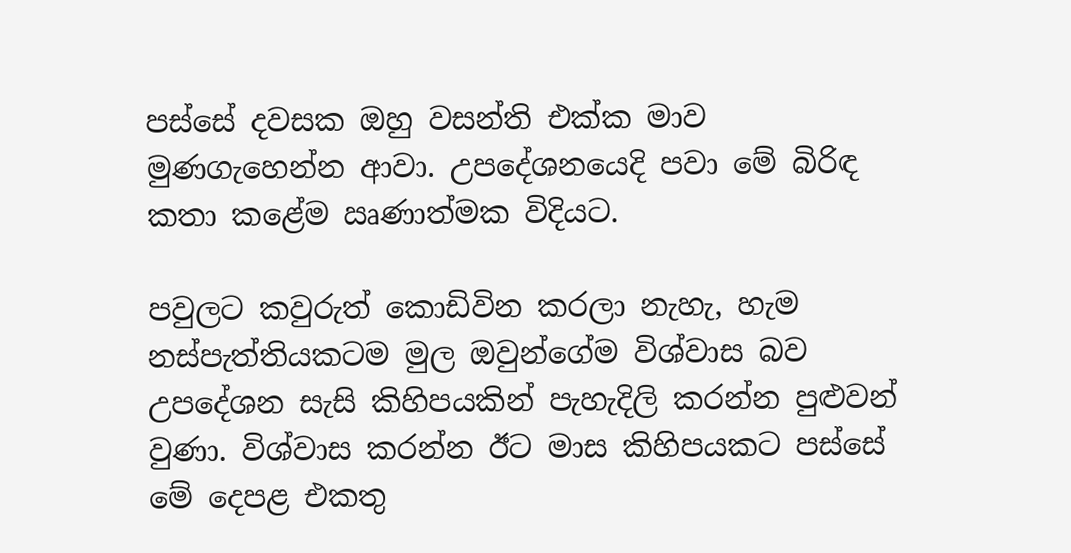පස්සේ දවසක ඔහු වසන්ති එක්ක මාව මුණගැහෙන්න ආවා. උපදේශනයෙදි පවා මේ බිරිඳ කතා කළේම ඍණාත්මක විදියට.

පවුලට කවුරුත් කොඩිවින කරලා නැහැ, හැම නස්පැත්තියකටම මුල ඔවුන්ගේම විශ්වාස බව උපදේශන සැසි කිහිපයකින් පැහැදිලි කරන්න පුළුවන් වුණා. විශ්වාස කරන්න ඊට මාස කිහිපයකට පස්සේ මේ දෙපළ එකතු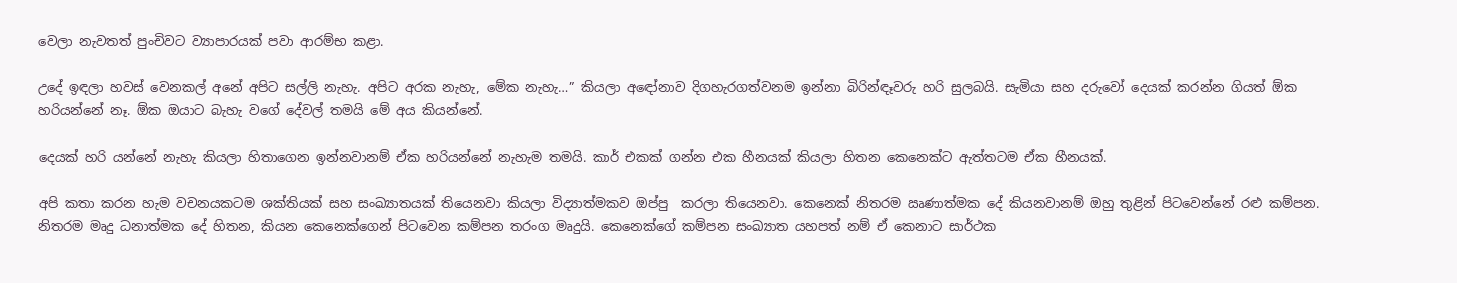වෙලා නැවතත් පුංචිවට ව්‍යාපාරයක් පවා ආරම්භ කළා.

උදේ ඉඳලා හවස් වෙනකල් අනේ අපිට සල්ලි නැහැ. අපිට අරක නැහැ, මේක නැහැ…” කියලා අඳෝනාව දිගහැරගත්වනම ඉන්නා බිරින්ඳෑවරු හරි සුලබයි. සැමියා සහ දරුවෝ දෙයක් කරන්න ගියත් ඕක හරියන්නේ නෑ. ඕක ඔයාට බැහැ වගේ දේවල් තමයි මේ අය කියන්නේ.

දෙයක් හරි යන්නේ නැහැ කියලා හිතාගෙන ඉන්නවානම් ඒක හරියන්නේ නැහැම තමයි. කාර් එකක් ගන්න එක හීනයක් කියලා හිතන කෙනෙක්ට ඇත්තටම ඒක හීනයක්.

අපි කතා කරන හැම වචනයකටම ශක්තියක් සහ සංඛ්‍යාතයක් තියෙනවා කියලා විද්‍යාත්මකව ඔප්පු  කරලා තියෙනවා. කෙනෙක් නිතරම ඍණාත්මක දේ කියනවානම් ඔහු තුළින් පිටවෙන්නේ රළු කම්පන. නිතරම මෘදු ධනාත්මක දේ හිතන, කියන කෙනෙක්ගෙන් පිටවෙන කම්පන තරංග මෘදුයි. කෙනෙක්ගේ කම්පන සංඛ්‍යාත යහපත් නම් ඒ කෙනාට සාර්ථක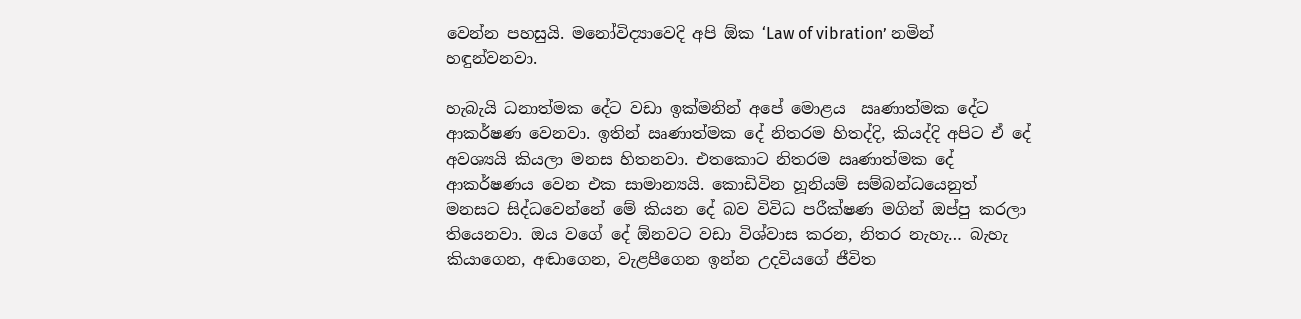වෙන්න පහසුයි. මනෝවිද්‍යාවෙදි අපි ඕක ‘Law of vibration’ නමින් හඳුන්වනවා.

හැබැයි ධනාත්මක දේට වඩා ඉක්මනින් අපේ මොළය  ඍණාත්මක දේට ආකර්ෂණ වෙනවා. ඉතින් ඍණාත්මක දේ නිතරම හිතද්දි, කියද්දි අපිට ඒ දේ අවශ්‍යයි කියලා මනස හිතනවා. එතකොට නිතරම ඍණාත්මක දේ ආකර්ෂණය වෙන එක සාමාන්‍යයි. කොඩිවින හූනියම් සම්බන්ධයෙනුත් මනසට සිද්ධවෙන්නේ මේ කියන දේ බව විවිධ පරීක්ෂණ මගින් ඔප්පු කරලා තියෙනවා. ඔය වගේ දේ ඕනවට වඩා විශ්වාස කරන, නිතර නැහැ… බැහැ කියාගෙන, අඬාගෙන, වැළපීගෙන ඉන්න උදවියගේ ජීවිත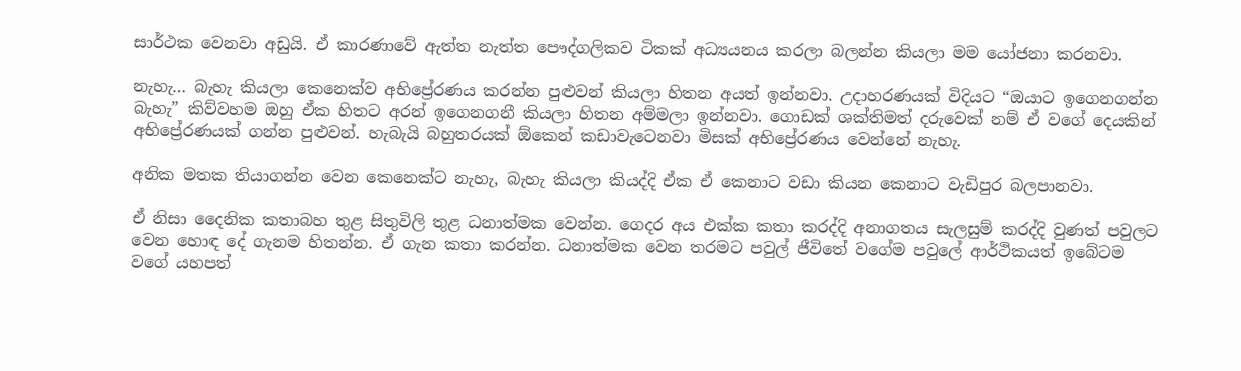සාර්ථක වෙනවා අඩුයි. ඒ කාරණාවේ ඇත්ත නැත්ත පෞද්ගලිකව ටිකක් අධ්‍යයනය කරලා බලන්න කියලා මම යෝජනා කරනවා.

නැහැ… බැහැ කියලා කෙනෙක්ව අභිප්‍රේරණය කරන්න පුළුවන් කියලා හිතන අයත් ඉන්නවා. උදාහරණයක් විදියට “ඔයාට ඉගෙනගන්න බැහැ” කිව්වහම ඔහු ඒක හිතට අරන් ඉගෙනගනී කියලා හිතන අම්මලා ඉන්නවා. ගොඩක් ශක්තිමත් දරුවෙක් නම් ඒ වගේ දෙයකින් අභිප්‍රේරණයක් ගන්න පුළුවන්. හැබැයි බහුතරයක් ඕකෙන් කඩාවැටෙනවා මිසක් අභිප්‍රේරණය වෙන්නේ නැහැ.

අනික මතක තියාගන්න වෙන කෙනෙක්ට නැහැ, බැහැ කියලා කියද්දි ඒක ඒ කෙනාට වඩා කියන කෙනාට වැඩිපුර බලපානවා.

ඒ නිසා දෛනික කතාබහ තුළ සිතුවිලි තුළ ධනාත්මක වෙන්න. ගෙදර අය එක්ක කතා කරද්දි අනාගතය සැලසුම් කරද්දි වුණත් පවුලට වෙන හොඳ දේ ගැනම හිතන්න. ඒ ගැන කතා කරන්න. ධනාත්මක වෙන තරමට පවුල් ජීවිතේ වගේම පවුලේ ආර්ථිකයත් ඉබේටම වගේ යහපත්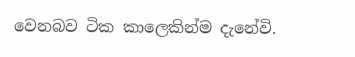වෙනබව ටික කාලෙකින්ම දැනේවි.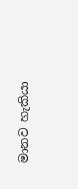මානව හැකියා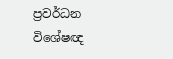ප්‍රවර්ධන විශේෂඥ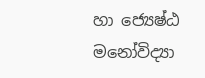හා ජ්‍යෙෂ්ඨ මනෝවිද්‍යා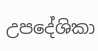උපදේශිකා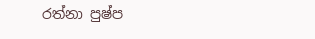රත්නා පුෂ්ප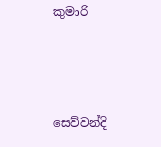කුමාරි



සෙව්වන්දි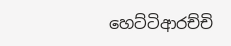හෙට්ටිආරච්චි